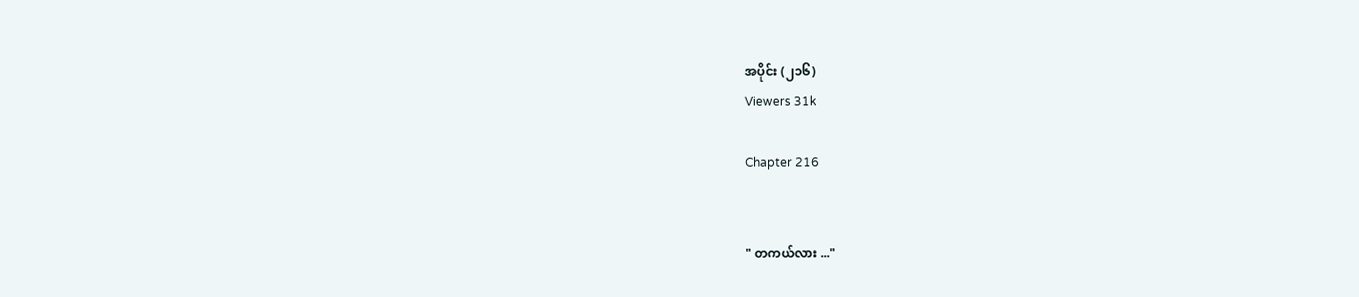အပိုင်း (၂၁၆)
Viewers 31k

Chapter 216


" တကယ်လား ..."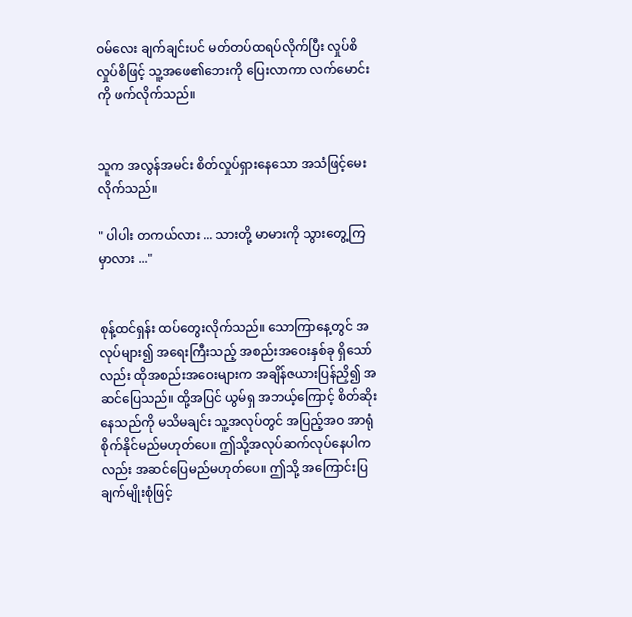ဝမ်လေး ချက်ချင်းပင် မတ်တပ်ထရပ်လိုက်ပြီး လှုပ်စိလှုပ်စိဖြင့် သူ့အဖေ၏ဘေးကို ပြေးလာကာ လက်မောင်းကို ဖက်လိုက်သည်။


သူက အလွန်အမင်း စိတ်လှုပ်ရှားနေသော အသံဖြင့်မေးလိုက်သည်။

" ပါပါး တကယ်လား ... သားတို့ မာမားကို သွားတွေ့ကြမှာလား ..."


စုန့်ထင်ရှန်း ထပ်တွေးလိုက်သည်။ ‌သောကြာနေ့တွင် အလုပ်များ၍ အရေးကြီးသည့် အစည်းအဝေးနှစ်ခု ရှိသော်လည်း ထိုအစည်းအဝေးများက အချိန်ဇယားပြန်ညှိ၍ အဆင်ပြေသည်။ ထို့အပြင် ယွမ်ရှ အဘယ့်ကြောင့် စိတ်ဆိုးနေသည်ကို မသိမချင်း သူ့အလုပ်တွင် အပြည့်အဝ အာရုံစိုက်နိုင်မည်မဟုတ်ပေ။ ဤသို့အလုပ်ဆက်လုပ်နေပါကလည်း အဆင်ပြေမည်မဟုတ်ပေ။ ဤသို့ အကြောင်းပြချက်မျိုးစုံဖြင့်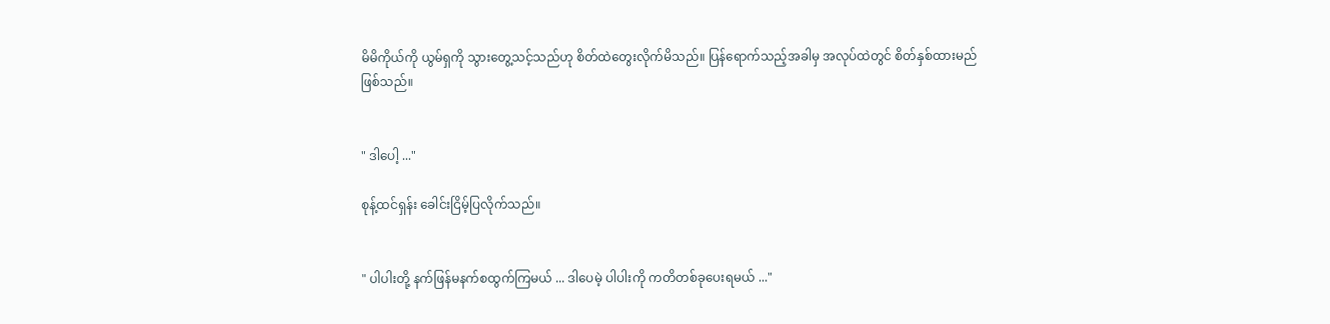မိမိကိုယ်ကို ယွမ်ရှကို သွားတွေ့သင့်သည်ဟု စိတ်ထဲတွေးလိုက်မိသည်။ ပြန်ရောက်သည့်အခါမှ အလုပ်ထဲတွင် စိတ်နှစ်ထားမည်ဖြစ်သည်။


" ဒါပေါ့ ..."

စုန့်ထင်ရှန်း ခေါင်းငြိမ့်ပြလိုက်သည်။


" ပါပါးတို့ နက်ဖြန်မနက်စထွက်ကြမယ် ... ဒါပေမဲ့ ပါပါးကို ကတိတစ်ခုပေးရမယ် ..."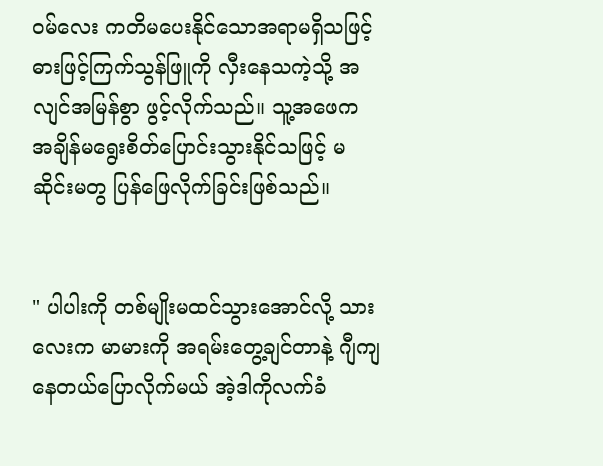ဝမ်လေး ကတိမပေးနိုင်သောအရာမရှိသဖြင့် ဓားဖြင့်ကြက်သွန်ဖြူကို လှီးနေသကဲ့သို့ အလျင်အမြန်စွာ ဖွင့်လိုက်သည်။ သူ့အဖေက အချိန်မရွေးစိတ်ပြောင်းသွားနိုင်သဖြင့် မဆိုင်းမတွ ပြန်ဖြေလိုက်ခြင်းဖြစ်သည်။


" ပါပါးကို တစ်မျိုးမထင်သွားအောင်လို့ သားလေးက မာမားကို အရမ်းတွေ့ချင်တာနဲ့ ဂျီကျနေတယ်ပြောလိုက်မယ် အဲ့ဒါကိုလက်ခံ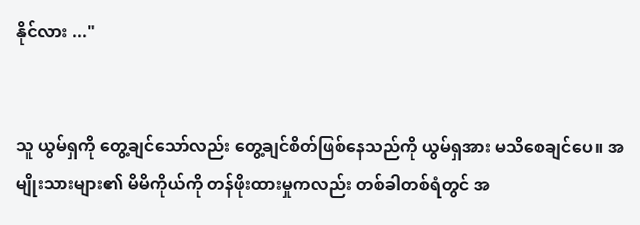နိုင်လား ..."


သူ ယွမ်ရှကို တွေ့ချင်သော်လည်း တွေ့ချင်စိတ်ဖြစ်နေသည်ကို ယွမ်ရှအား မသိစေချင်ပေ။ အမျိုးသားများ၏ မိမိကိုယ်ကို တန်ဖိုးထားမှုကလည်း တစ်ခါတစ်ရံတွင် အ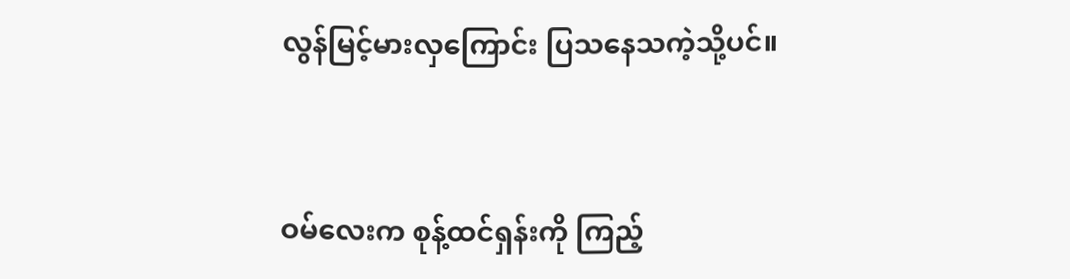လွန်မြင့်မားလှကြောင်း ပြသနေသကဲ့သို့ပင်။


ဝမ်လေးက စုန့်ထင်ရှန်းကို ကြည့်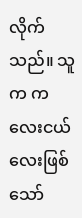လိုက်သည်။ သူက ကလေးငယ်လေးဖြစ်သော်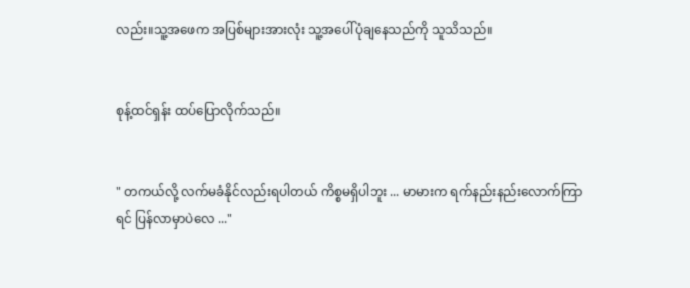လည်း။သူ့အဖေက အပြစ်များအားလုံး သူ့အပေါ်ပုံချနေသည်ကို သူသိသည်။


စုန့်ထင်ရှန်း ထပ်ပြောလိုက်သည်။


" တကယ်လို့ လက်မခံနိုင်လည်းရပါတယ် ကိစ္စမရှိပါဘူး ... မာမားက ရက်နည်းနည်းလောက်ကြာရင် ပြန်လာမှာပဲလေ ..."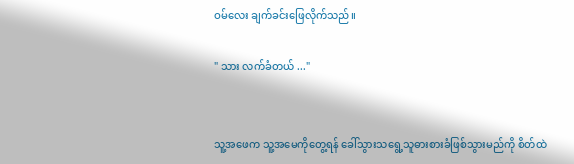ဝမ်လေး ချက်ခင်းဖြေလိုက်သည်။

" သား လက်ခံတယ် ..."


သူ့အဖေက သူ့အမေကိုတွေ့ရန် ခေါ်သွား‌သရွေ့သူဓားစားခံဖြစ်သွားမည်ကို စိတ်ထဲ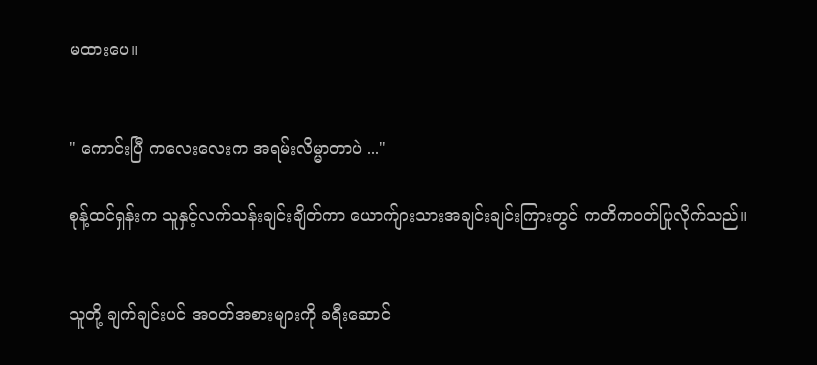မထားပေ။


" ကောင်းပြီ ကလေးလေးက အရမ်းလိမ္မာတာပဲ ..."

စုန့်ထင်ရှန်းက သူနှင့်လက်သန်းချင်းချိတ်ကာ ယောက်ျားသားအချင်းချင်းကြားတွင် ကတိကဝတ်ပြုလိုက်သည်။


သူတို့ ချက်ချင်းပင် အဝတ်အစားများကို ခရီးဆောင်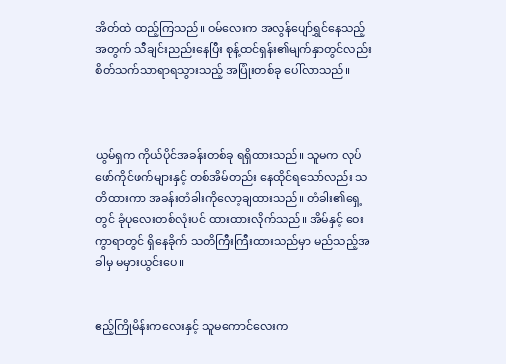အိတ်ထဲ ထည့်ကြသည်။ ဝမ်လေးက အလွန်ပျော်ရွှင်နေသည့်အတွက် သီချင်းညည်းနေပြီး စုန့်ထင်ရှန်း၏မျက်နှာတွင်လည်း စိတ်သက်သာရာရသွားသည့် အပြုံးတစ်ခု ပေါ်လာသည်။



ယွမ်ရှက ကိုယ်ပိုင်အခန်းတစ်ခု ရရှိထားသည်။ သူမက လုပ်ဖော်ကိုင်ဖက်များနှင့် တစ်အိမ်တည်း နေထိုင်ရသော်လည်း သတိထားကာ အခန်းတံခါးကိုလော့ချထားသည်။ တံခါး၏ရှေ့တွင် ခုံပုလေးတစ်လုံးပင် ထားထားလိုက်သည်။ အိမ်နှင့် ဝေးကွာရာတွင် ရှိနေခိုက် သတိကြီးကြီးထားသည်မှာ မည်သည့်အခါမှ မမှားယွင်းပေ။


ဧည့်ကြိုမိန်းကလေးနှင့် သူမကောင်လေးက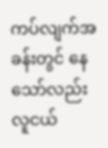ကပ်လျက်အခန်းတွင် နေသော်လည်း လူငယ်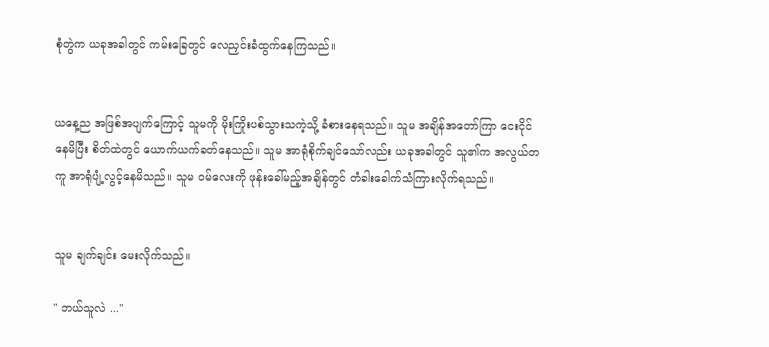စုံတွဲက ယခုအခါတွင် ကမ်းခြေတွင် လေညှင်းခံထွက်နေကြသည်။


ယနေ့ည အဖြစ်အပျက်ကြောင့် သူမကို မိုးကြိုးပစ်သွားသကဲ့သို့ ခံစားနေရသည်။ သူမ အချိန်အတော်ကြာ ငေးငိုင်နေမိပြီး စိတ်ထဲ‌တွင် ယောက်ယက်ခတ်နေသည်။ သူမ အာရုံစိုက်ချင်သော်လည်း ယခုအခါတွင် သူ၏က အလွယ်တကူ အာရုံပျံ့လွင့်နေမိသည်။ သူမ ဝမ်လေးကို ဖုန်းခေါ်မည့်အချိန်တွင် တံခါးခေါက်သံကြားလိုက်ရသည်။


သူမ ချက်ချင်း မေးလိုက်သည်။

" ဘယ်သူလဲ ..."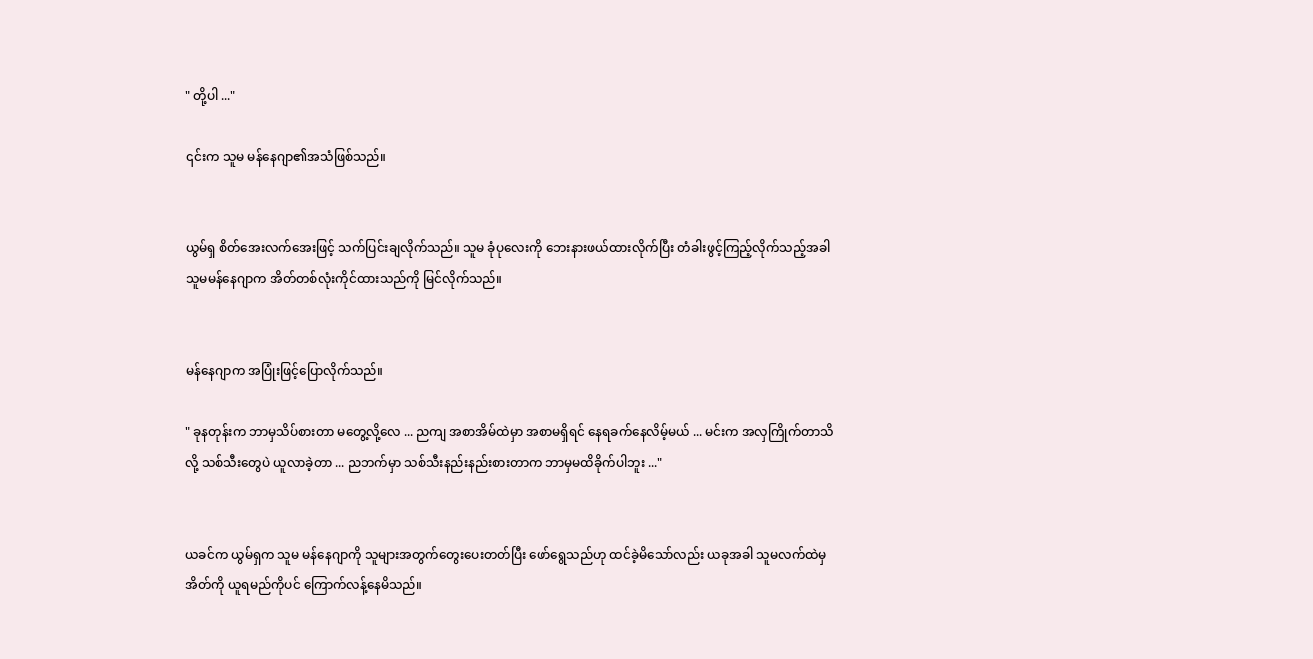" တို့ပါ ..."

၎င်းက သူမ မန်နေဂျာ၏အသံဖြစ်သည်။


ယွမ်ရှ စိတ်အေးလက်အေးဖြင့် သက်ပြင်းချလိုက်သည်။ သူမ ခုံပုလေးကို ဘေးနားဖယ်ထားလိုက်ပြီး တံခါးဖွင့်ကြည့်လိုက်သည့်အခါ သူမမန်နေဂျာက အိတ်တစ်လုံးကိုင်ထားသည်ကို မြင်လိုက်သည်။


မန်နေဂျာက အပြုံးဖြင့်ပြောလိုက်သည်။

" ခုနတုန်းက ဘာမှသိပ်စားတာ မတွေ့လို့လေ ... ညကျ အစာအိမ်ထဲမှာ အစာမရှိရင် နေရခက်နေလိမ့်မယ် ... မင်းက အလှကြိုက်တာသိလို့ သစ်သီးတွေပဲ ယူလာခဲ့တာ ... ညဘက်မှာ သစ်သီးနည်းနည်းစားတာက ဘာမှမထိခိုက်ပါဘူး ..."


ယခင်က ယွမ်ရှက သူမ မန်နေဂျာကို သူများအတွက်တွေးပေးတတ်ပြီး ဖော်ရွေသည်ဟု ထင်ခဲ့မိသော်လည်း ယခုအခါ သူမလက်ထဲမှအိတ်ကို ယူရမည်ကိုပင် ကြောက်လန့်နေမိသည်။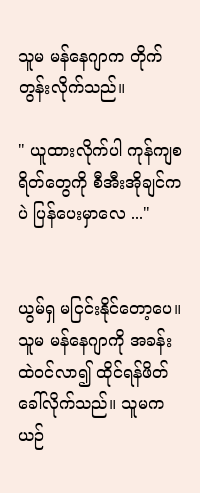သူမ မန်နေဂျာက တိုက်တွန်းလိုက်သည်။

" ယူထားလိုက်ပါ ကုန်ကျစရိတ်တွေကို စီအီးအိုချင်ကပဲ ပြန်ပေးမှာလေ ..."


ယွမ်ရှ မငြင်းနိုင်တော့ပေ။ သူမ မန်နေဂျာကို အခန်းထဲဝင်လာ၍ ထိုင်ရန်ဖိတ်ခေါ်လိုက်သည်။ သူမက ယဉ်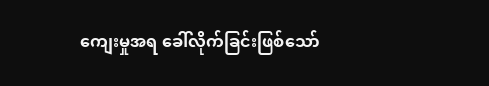ကျေးမှုအရ ခေါ်လိုက်ခြင်းဖြစ်သော်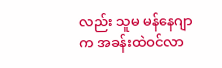လည်း သူမ မန်နေဂျာက အခန်းထဲဝင်လာ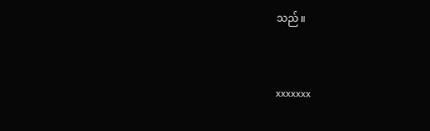သည်။


xxxxxxx